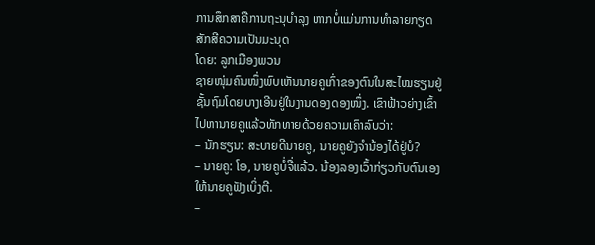ການສຶກສາຄືການຖະນຸບຳລຸງ ຫາກບໍ່ແມ່ນການທຳລາຍກຽດສັກສີຄວາມເປັນມະນຸດ
ໂດຍ: ລູກເມືອງພວນ
ຊາຍໜຸ່ມຄົນໜຶ່ງພົບເຫັນນາຍຄູເກົ່າຂອງຕົນໃນສະໄໝຮຽນຢູ່ຊັ້ນຖົມໂດຍບາງເອີນຢູ່ໃນງານດອງດອງໜຶ່ງ. ເຂົາຟ້າວຍ່າງເຂົ້າໄປຫານາຍຄູແລ້ວທັກທາຍດ້ວຍຄວາມເຄົາລົບວ່າ:
– ນັກຮຽນ: ສະບາຍດີນາຍຄູ, ນາຍຄູຍັງຈຳນ້ອງໄດ້ຢູ່ບໍ?
– ນາຍຄູ: ໂອ, ນາຍຄູບໍ່ຈື່ແລ້ວ. ນ້ອງລອງເວົ້າກ່ຽວກັບຕົນເອງໃຫ້ນາຍຄູຟັງເບິ່ງຕີ.
–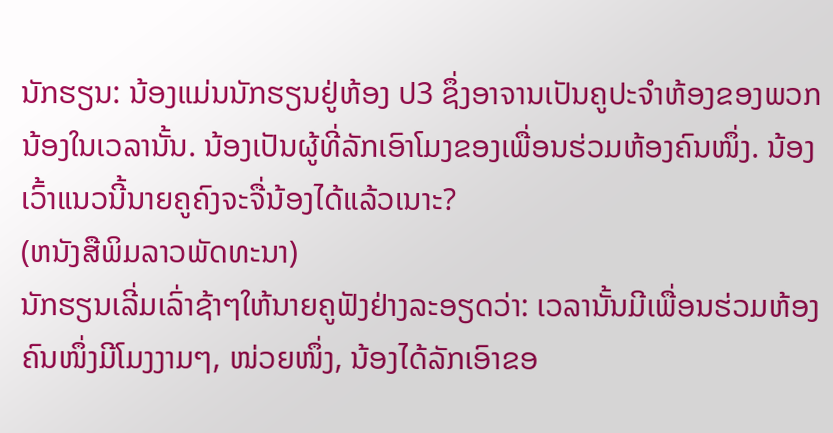ນັກຮຽນ: ນ້ອງແມ່ນນັກຮຽນຢູ່ຫ້ອງ ປ3 ຊຶ່ງອາຈານເປັນຄູປະຈຳຫ້ອງຂອງພວກນ້ອງໃນເວລານັ້ນ. ນ້ອງເປັນຜູ້ທີ່ລັກເອົາໂມງຂອງເພື່ອນຮ່ວມຫ້ອງຄົນໜຶ່ງ. ນ້ອງເວົ້າແນວນີ້ນາຍຄູຄົງຈະຈື່ນ້ອງໄດ້ແລ້ວເນາະ?
(ຫນັງສືພິມລາວພັດທະນາ)
ນັກຮຽນເລີ່ມເລົ່າຊ້າໆໃຫ້ນາຍຄູຟັງຢ່າງລະອຽດວ່າ: ເວລານັ້ນມີເພື່ອນຮ່ວມຫ້ອງຄົນໜຶ່ງມີໂມງງາມໆ, ໜ່ວຍໜຶ່ງ, ນ້ອງໄດ້ລັກເອົາຂອ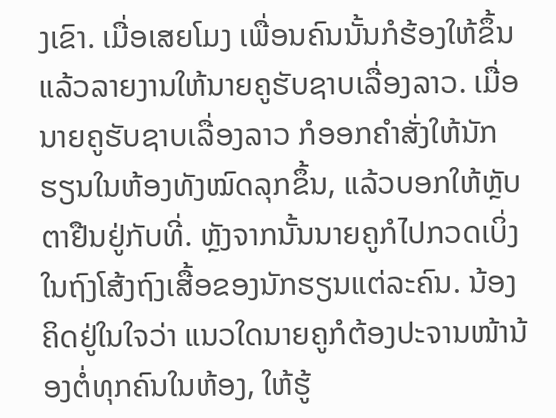ງເຂົາ. ເມື່ອເສຍໂມງ ເພື່ອນຄົນນັ້ນກໍຮ້ອງໃຫ້ຂຶ້ນ ແລ້ວລາຍງານໃຫ້ນາຍຄູຮັບຊາບເລື່ອງລາວ. ເມື່ອນາຍຄູຮັບຊາບເລື່ອງລາວ ກໍອອກຄຳສັ່ງໃຫ້ນັກຮຽນໃນຫ້ອງທັງໝົດລຸກຂຶ້ນ, ແລ້ວບອກໃຫ້ຫຼັບຕາຢືນຢູ່ກັບທີ່. ຫຼັງຈາກນັ້ນນາຍຄູກໍໄປກວດເບິ່ງໃນຖົງໂສ້ງຖົງເສື້ອຂອງນັກຮຽນແຕ່ລະຄົນ. ນ້ອງຄິດຢູ່ໃນໃຈວ່າ ແນວໃດນາຍຄູກໍຕ້ອງປະຈານໜ້ານ້ອງຕໍ່ທຸກຄົນໃນຫ້ອງ, ໃຫ້ຮູ້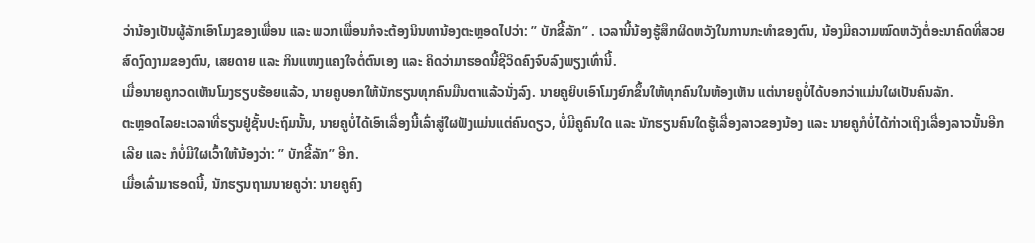ວ່ານ້ອງເປັນຜູ້ລັກເອົາໂມງຂອງເພື່ອນ ແລະ ພວກເພື່ອນກໍຈະຕ້ອງນິນທານ້ອງຕະຫຼອດໄປວ່າ: ” ບັກຂີ້ລັກ” . ເວລານີ້ນ້ອງຮູ້ສຶກຜິດຫວັງໃນການກະທຳຂອງຕົນ, ນ້ອງມີຄວາມໝົດຫວັງຕໍ່ອະນາຄົດທີ່ສວຍສົດງົດງາມຂອງຕົນ, ເສຍດາຍ ແລະ ກິນແໜງແຄງໃຈຕໍ່ຕົນເອງ ແລະ ຄິດວ່າມາຮອດນີ້ຊີວິດຄົງຈົບລົງພຽງເທົ່ານີ້.
ເມື່ອນາຍຄູກວດເຫັນໂມງຮຽບຮ້ອຍແລ້ວ, ນາຍຄູບອກໃຫ້ນັກຮຽນທຸກຄົນມືນຕາແລ້ວນັ່ງລົງ. ນາຍຄູຍິບເອົາໂມງຍົກຂຶ້ນໃຫ້ທຸກຄົນໃນຫ້ອງເຫັນ ແຕ່ນາຍຄູບໍ່ໄດ້ບອກວ່າແມ່ນໃຜເປັນຄົນລັກ.
ຕະຫຼອດໄລຍະເວລາທີ່ຮຽນຢູ່ຊັ້ນປະຖົມນັ້ນ, ນາຍຄູບໍ່ໄດ້ເອົາເລື່ອງນີ້ເລົ່າສູ່ໃຜຟັງແມ່ນແຕ່ຄົນດຽວ, ບໍ່ມີຄູຄົນໃດ ແລະ ນັກຮຽນຄົນໃດຮູ້ເລື່ອງລາວຂອງນ້ອງ ແລະ ນາຍຄູກໍບໍ່ໄດ້ກ່າວເຖິງເລື່ອງລາວນັ້ນອີກເລີຍ ແລະ ກໍບໍ່ມີໃຜເວົ້າໃຫ້ນ້ອງວ່າ: ” ບັກຂີ້ລັກ” ອີກ.
ເມື່ອເລົ່າມາຮອດນີ້, ນັກຮຽນຖາມນາຍຄູວ່າ: ນາຍຄູຄົງ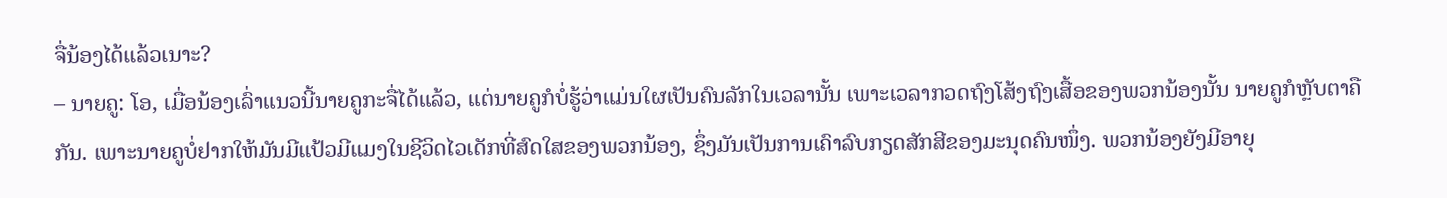ຈື່ນ້ອງໄດ້ແລ້ວເນາະ?
– ນາຍຄູ: ໂອ, ເມື່ອນ້ອງເລົ່າແນວນີ້ນາຍຄູກະຈື່ໄດ້ແລ້ວ, ແຕ່ນາຍຄູກໍບໍ່ຮູ້ວ່າແມ່ນໃຜເປັນຄົນລັກໃນເວລານັ້ນ ເພາະເວລາກວດຖົງໂສ້ງຖົງເສື້ອຂອງພວກນ້ອງນັ້ນ ນາຍຄູກໍຫຼັບຕາຄືກັນ. ເພາະນາຍຄູບໍ່ຢາກໃຫ້ມັນມີແປ້ວມີແມງໃນຊີວິດໄວເດັກທີ່ສົດໃສຂອງພວກນ້ອງ, ຊຶ່ງມັນເປັນການເຄົາລົບກຽດສັກສີຂອງມະນຸດຄົນໜຶ່ງ. ພວກນ້ອງຍັງມີອາຍຸ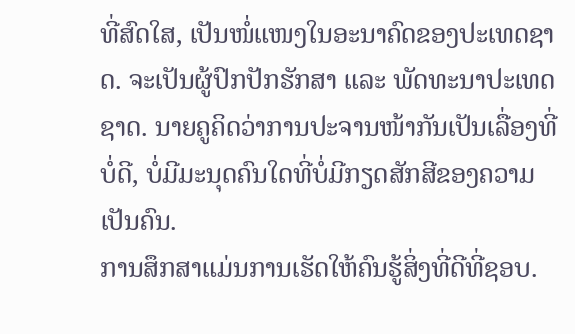ທີ່ສົດໃສ, ເປັນໜໍ່ແໜງໃນອະນາຄົດຂອງປະເທດຊາດ. ຈະເປັນຜູ້ປົກປັກຮັກສາ ແລະ ພັດທະນາປະເທດຊາດ. ນາຍຄູຄິດວ່າການປະຈານໜ້າກັນເປັນເລື່ອງທີ່ບໍ່ດີ, ບໍ່ມີມະນຸດຄົນໃດທີ່ບໍ່ມີກຽດສັກສີຂອງຄວາມເປັນຄົນ.
ການສຶກສາແມ່ນການເຮັດໃຫ້ຄົນຮູ້ສິ່ງທີ່ດີທີ່ຊອບ.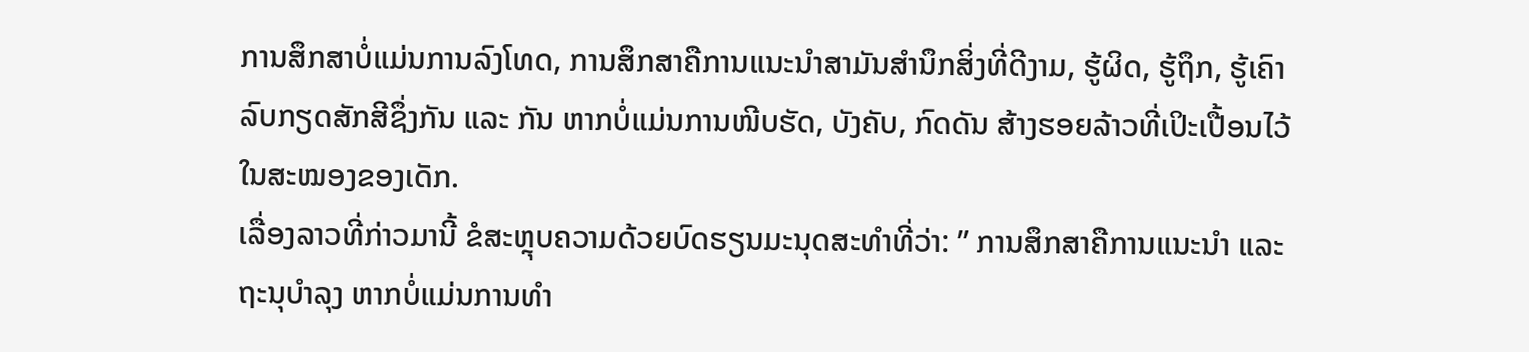ການສຶກສາບໍ່ແມ່ນການລົງໂທດ, ການສຶກສາຄືການແນະນຳສາມັນສຳນຶກສິ່ງທີ່ດີງາມ, ຮູ້ຜິດ, ຮູ້ຖຶກ, ຮູ້ເຄົາລົບກຽດສັກສີຊຶ່ງກັນ ແລະ ກັນ ຫາກບໍ່ແມ່ນການໜີບຮັດ, ບັງຄັບ, ກົດດັນ ສ້າງຮອຍລ້າວທີ່ເປິະເປື້ອນໄວ້ໃນສະໝອງຂອງເດັກ.
ເລື່ອງລາວທີ່ກ່າວມານີ້ ຂໍສະຫຼຸບຄວາມດ້ວຍບົດຮຽນມະນຸດສະທຳທີ່ວ່າ: ” ການສຶກສາຄືການແນະນຳ ແລະ ຖະນຸບຳລຸງ ຫາກບໍ່ແມ່ນການທຳ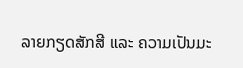ລາຍກຽດສັກສີ ແລະ ຄວາມເປັນມະ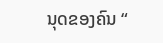ນຸດຂອງຄົນ “